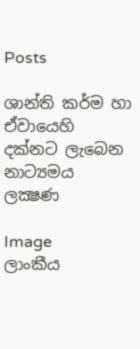Posts

ශාන්ති කර්ම හා ඒවායෙහි දක්‌නට ලැබෙන නාට්‍යමය ලක්‍ෂණ

Image
ලාංකීය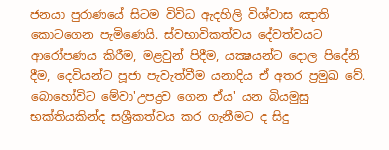ජනයා පුරාණයේ සිටම විවිධ ඇදහිලි විශ්වාස ඤාති කොටගෙන පැමිණෙයි. ස්‌වභාවිකත්වය දේවත්වයට ආරෝපණය කිරීම, මළවුන් පිදීම, යක්‍ෂයන්ට දොල පිදේනි දීම, දෙවියන්ට පූජා පැවැත්වීම යනාදිය ඒ අතර ප්‍රමුඛ වේ. බොහෝවිට මේවා'උපද්‍රව ගෙන ඒය' යන බියමුසු භක්‌තියකින්ද සශ්‍රීකත්වය කර ගැනීමට ද සිදු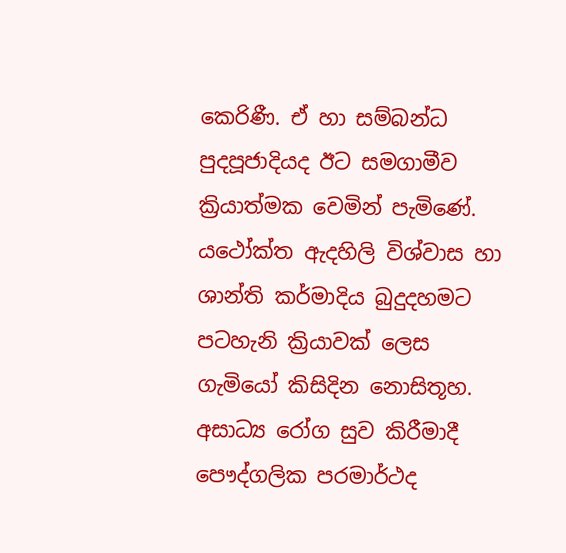කෙරිණී. ඒ හා සම්බන්ධ පුදපූජාදියද ඊට සමගාමීව ක්‍රියාත්මක වෙමින් පැමිණේ. යථෝක්‌ත ඇදහිලි විශ්වාස හා ශාන්ති කර්මාදිය බුදුදහමට පටහැනි ක්‍රියාවක්‌ ලෙස ගැමියෝ කිසිදින නොසිතූහ. අසාධ්‍ය රෝග සුව කිරීමාදී පෞද්ගලික පරමාර්ථද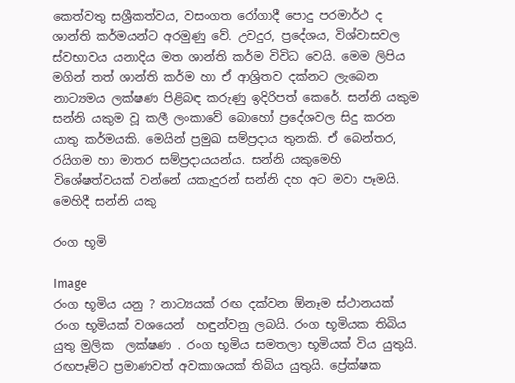කෙත්වතු සශ්‍රීකත්වය, වසංගත රෝගාදී පොදු පරමාර්ථ ද ශාන්ති කර්මයන්ට අරමුණු වේ. උවදුර, ප්‍රදේශය, විශ්වාසවල ස්‌වභාවය යනාදිය මත ශාන්ති කර්ම විවිධ වෙයි. මෙම ලිපිය මගින් තත් ශාන්ති කර්ම හා ඒ ආශ්‍රිතව දක්‌නට ලැබෙන නාට්‍යමය ලක්‌ෂණ පිළිබඳ කරුණු ඉදිරිපත් කෙරේ. සන්නි යකුම   සන්නි යකුම වූ කලී ලංකාවේ බොහෝ ප්‍රදේශවල සිදු කරන යාතු කර්මයකි. මෙයින් ප්‍රමුඛ සම්ප්‍රදාය තුනකි. ඒ බෙන්තර, රයිගම හා මාතර සම්ප්‍රදායයන්ය. සන්නි යකුමෙහි විශේෂත්වයක්‌ වන්නේ යකැදුරන් සන්නි දහ අට මවා පෑමයි. මෙහිදී සන්නි යකු

රංග භූමි

Image
රංග භූමිය යනු ? නාට්‍යයක් රඟ දක්වන ඕනෑම ස්ථානයක් රංග භූමියක් වශයෙන්  හඳුන්වනු ලබයි. රංග භූමියක තිබිය යුතු මුලික  ලක්ෂණ . රංග භූමිය සමතලා භූමියක් විය යුතුයි. රඟපෑම්ට ප්‍රමාණවත් අවකාශයක් තිබිය යුතුයි. ප්‍රේක්ෂක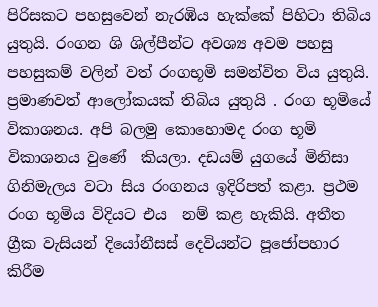පිරිසකට පහසුවෙන් නැරඹිය හැක්කේ පිහිටා තිබිය යුතුයි. රංගන ශි ශිල්පීන්ට අවශ්‍ය අවම පහසු පහසුකම් වලින් වත් රංගභූමි සමන්විත විය යුතුයි. ප්‍රමාණවත් ආලෝකයක් තිබිය යුතුයි . රංග භූමියේ  විකාශනය. අපි බලමු කොහොමද රංග භූමි විකාශනය වුණේ  කියලා. දඩයම් යුගයේ මිනිසා ගිනිමැලය වටා සිය රංගනය ඉදිරිපත් කළා. ප්‍රථම රංග භූමිය විදියට එය  නම් කළ හැකියි. අතීත ග්‍රීක වැසියන් දියෝනීසස් දෙවියන්ට පූජෝපහාර කිරීම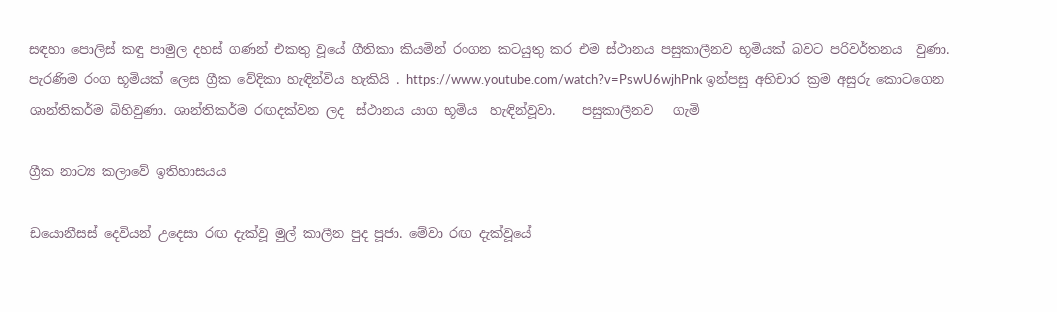සඳහා පොලිස් කඳු පාමුල දහස් ගණන් එකතු වූයේ ගීතිකා කියමින් රංගන කටයුතු කර එම ස්ථානය පසුකාලීනව භූමියක් බවට පරිවර්තනය  වුණා. පැරණිම රංග භූමියක් ලෙස ග්‍රීක වේදිකා හැඳින්විය හැකියි . https://www.youtube.com/watch?v=PswU6wjhPnk ඉන්පසු අභිචාර ක්‍රම අසුරු කොටගෙන ශාන්තිකර්ම බිහිවුණා. ශාන්තිකර්ම රඟදක්වන ලද  ස්ථානය යාග භූමිය  හැඳින්වූවා.    පසුකාලීනව   ගැමි

ග්‍රීක නාට්‍ය කලාවේ ඉතිහාසයය

ඩයොනීසස් දෙවියන් උදෙසා රඟ දැක්වූ මුල් කාලීන පුද පූජා. මේවා රඟ දැක්වූයේ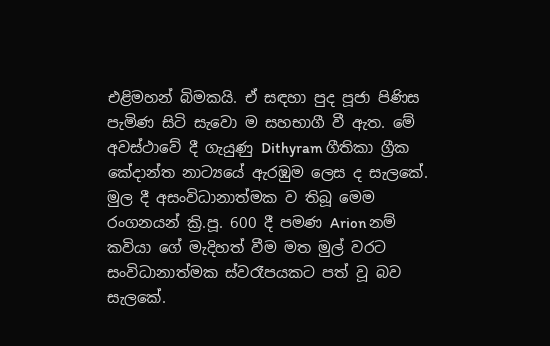එළිමහන් බිමකයි. ඒ සඳහා පුද පූජා පිණිස පැමිණ සිටි සැවො ම සහභාගී වී ඇත. මේ අවස්ථාවේ දී ගැයුණු Dithyram ගීතිකා ග්‍රීක කේදාන්ත නාට්‍යයේ ඇරඹුම ලෙස ද සැලකේ. මුල දී අසංවිධානාත්මක ව තිබූ මෙම රංගනයන් ක්‍රි.පූ. 600 දී පමණ Arion නම් කවියා ගේ මැදිහත් වීම මත මුල් වරට සංවිධානාත්මක ස්වරෑපයකට පත් වූ බව සැලකේ.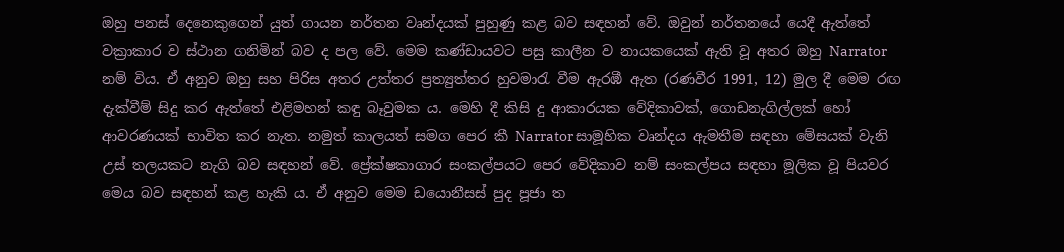ඔහු පනස් දෙනෙකුගෙන් යුත් ගායන නර්තන වෘන්දයක් පුහුණු කළ බව සඳහන් වේ. ඔවුන් නර්තනයේ යෙදී ඇත්තේ වක්‍රාකාර ව ස්ථාන ගනිමින් බව ද පල වේ. මෙම කණ්ඩායවට පසු කාලීන ව නායකයෙක් ඇති වූ අතර ඔහු Narrator නම් විය. ඒ අනුව ඔහු සහ පිරිස අතර උත්තර ප්‍රත්‍යුත්තර හුවමාරැ වීම ඇරඹී ඇත (රණවීර 1991, 12) මුල දී මෙම රඟ දැක්වීම් සිදු කර ඇත්තේ එළිමහන් කඳු බෑවුමක ය. මෙහි දී කිසි දු ආකාරයක වේදිකාවක්, ගොඩනැගිල්ලක් හෝ ආවරණයක් භාවිත කර නැත. නමුත් කාලයත් සමග පෙර කී Narrator සාමූහික වෘන්දය ඇමතීම සඳහා මේසයක් වැනි උස් තලයකට නැගි බව සඳහන් වේ. ප්‍රේක්ෂකාගාර සංකල්පයට පෙර වේදිකාව නම් සංකල්පය සඳහා මූලික වූ පියවර මෙය බව සඳහන් කළ හැකි ය. ඒ අනුව මෙම ඩයොනීසස් පුද පූජා ත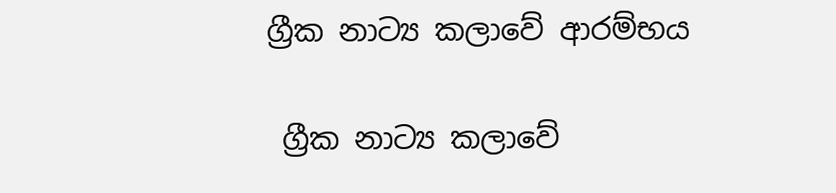ග්‍රීක නාට්‍ය කලාවේ ආරම්භය

 ග්‍රීක නාට්‍ය කලාවේ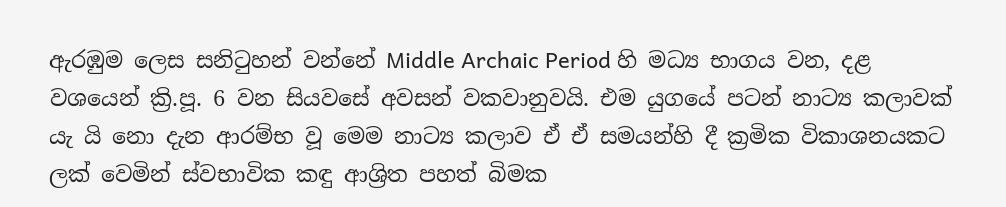ඇරඹුම ලෙස සනිටුහන් වන්නේ Middle Archaic Period හි මධ්‍ය භාගය වන, දළ වශයෙන් ක්‍රි.පූ. 6 වන සියවසේ අවසන් වකවානුවයි. එම යුගයේ පටන් නාට්‍ය කලාවක් යැ යි නො දැන ආරම්භ වූ මෙම නාට්‍ය කලාව ඒ ඒ සමයන්හි දී ක්‍රමික විකාශනයකට ලක් වෙමින් ස්වභාවික කඳු ආශ්‍රිත පහත් බිමක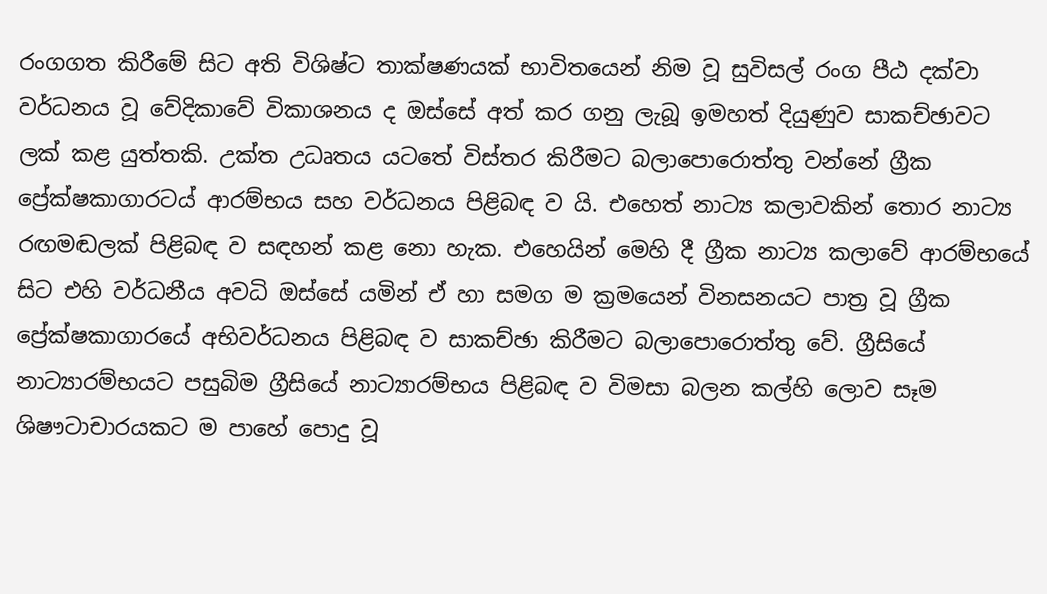රංගගත කිරීමේ සිට අති විශිෂ්ට තාක්ෂණයක් භාවිතයෙන් නිම වූ සුවිසල් රංග පීඨ දක්වා වර්ධනය වූ වේදිකාවේ විකාශනය ද ඔස්සේ අත් කර ගනු ලැබූ ඉමහත් දියුණුව සාකච්ඡාවට ලක් කළ යුත්තකි. උක්ත උධෘතය යටතේ විස්තර කිරීමට බලාපොරොත්තු වන්නේ ග්‍රීක ප්‍රේක්ෂකාගාරටය් ආරම්භය සහ වර්ධනය පිළිබඳ ව යි. එහෙත් නාට්‍ය කලාවකින් තොර නාට්‍ය රඟමඬලක් පිළිබඳ ව සඳහන් කළ නො හැක. එහෙයින් මෙහි දී ග්‍රීක නාට්‍ය කලාවේ ආරම්භයේ සිට එහි වර්ධනීය අවධි ඔස්සේ යමින් ඒ හා සමග ම ක්‍රමයෙන් විනසනයට පාත්‍ර වූ ග්‍රීක ප්‍රේක්ෂකාගාරයේ අභිවර්ධනය පිළිබඳ ව සාකච්ඡා කිරීමට බලාපොරොත්තු වේ. ග්‍රීසියේ නාට්‍යාරම්භයට පසුබිම ග්‍රීසියේ නාට්‍යාරම්භය පිළිබඳ ව විමසා බලන කල්හි ලොව සෑම ශිෂෟටාචාරයකට ම පාහේ පොදු වූ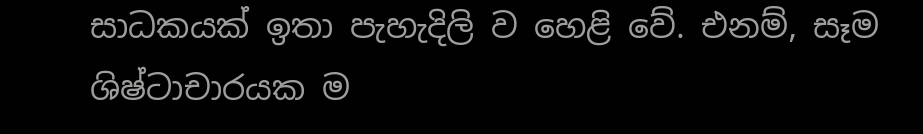සාධකයක් ඉතා පැහැදිලි ව හෙළි වේ. එනම්, සෑම ශිෂ්ටාචාරයක ම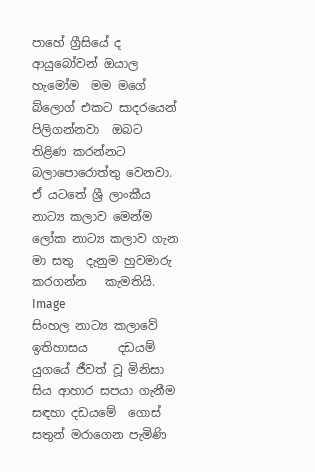පාහේ ග්‍රීසියේ ද
ආයුබෝවන් ඔයාල හැමෝම  මම මගේ බ්ලොග් එකට සාදරයෙන් පිලිගන්නවා  ඔබට තිළිණ කරන්නට බලාපොරොත්තු වෙනවා. ඒ යටතේ ශ්‍රී ලාංකීය නාට්‍ය කලාව මෙන්ම ලෝක නාට්‍ය කලාව ගැන මා සතු  දැනුම හුවමාරු කරගන්න   කැමතියි.
Image
සිංහල නාට්‍ය කලාවේ ඉතිහාසය     දඩයම් යුගයේ ජීවත් වූ මිනිසා සිය ආහාර සපයා ගැනීම සඳහා දඩයමේ  ගොස් සතුන් මරාගෙන පැමිණි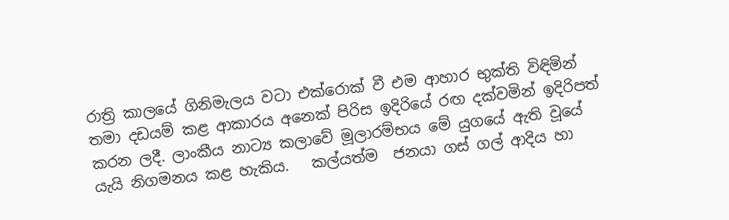රාත්‍රි කාලයේ ගිනිමැලය වටා එක්රොක් වී එම ආහාර භුක්ති විඳිමින් තමා දඩයම් කළ ආකාරය අනෙක් පිරිස ඉදිරියේ රඟ දක්වමින් ඉදිරිපත්   කරන ලදී. ලාංකීය නාට්‍ය කලාවේ මූලාරම්භය මේ යුගයේ ඇති වූයේ යැයි නිගමනය කළ හැකිය.   කල්යත්ම  ජනයා ගස් ගල් ආදිය හා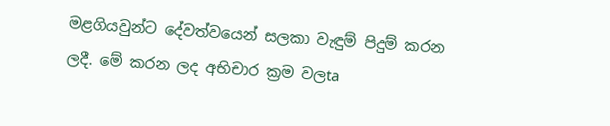මළගියවුන්ට දේවත්වයෙන් සලකා වැඳුම් පිදුම් කරන ලදී. මේ කරන ලද අභිචාර ක්‍රම වලta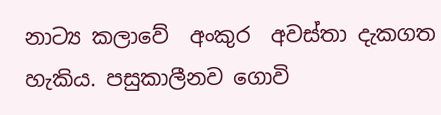නාට්‍ය කලාවේ  අංකුර  අවස්තා දැකගත  හැකිය. පසුකාලීනව ගොවි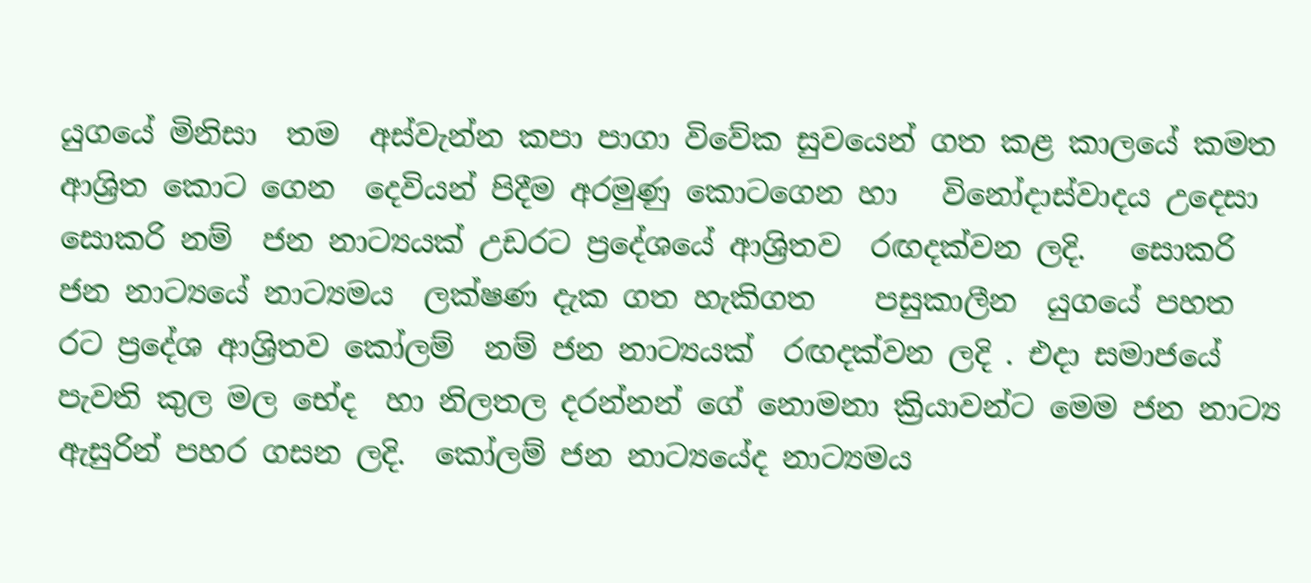යුගයේ මිනිසා  තම  අස්වැන්න කපා පාගා විවේක සුවයෙන් ගත කළ කාලයේ කමත  ආශ්‍රිත කොට ගෙන  දෙවියන් පිදීම අරමුණු කොටගෙන හා   විනෝදාස්වාදය උදෙසා  සොකරි නම්  ජන නාට්‍යයක් උඩරට ප්‍රදේශයේ ආශ්‍රිතව  රඟදක්වන ලදි.   සොකරි ජන නාට්‍යයේ නාට්‍යමය  ලක්ෂණ දැක ගත හැකිගත    පසුකාලීන  යුගයේ පහත රට ප්‍රදේශ ආශ්‍රිතව කෝලම්  නම් ජන නාට්‍යයක්  රඟදක්වන ලදි . එදා සමාජයේ පැවති කුල මල භේද  හා නිලතල දරන්නන් ගේ නොමනා ක්‍රියාවන්ට මෙම ජන නාට්‍ය ඇසුරින් පහර ගසන ලදි.  කෝලම් ජන නාට්‍යයේද නාට්‍යමය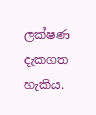ලක්ෂණ  දැකගත හැකිය.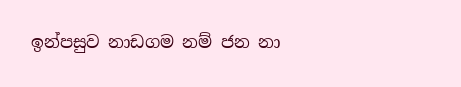ඉන්පසුව නාඩගම නම් ජන නා